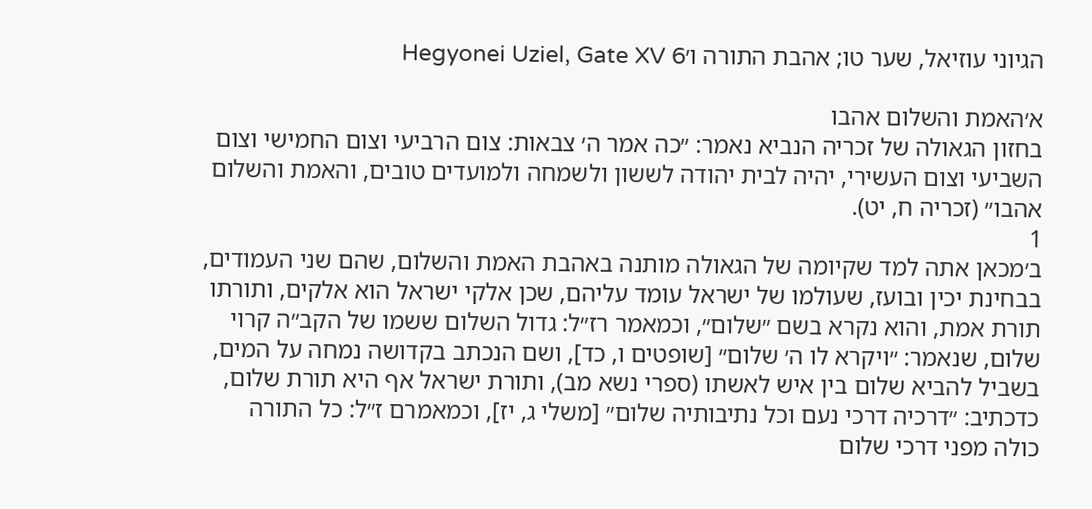הגיוני עוזיאל, שער טו; אהבת התורה ו׳Hegyonei Uziel, Gate XV 6

א׳האמת והשלום אהבו
בחזון הגאולה של זכריה הנביא נאמר: ״כה אמר ה׳ צבאות: צום הרביעי וצום החמישי וצום השביעי וצום העשירי, יהיה לבית יהודה לששון ולשמחה ולמועדים טובים, והאמת והשלום אהבו״ (זכריה ח, יט).
1
ב׳מכאן אתה למד שקיומה של הגאולה מותנה באהבת האמת והשלום, שהם שני העמודים, בבחינת יכין ובועז, שעולמו של ישראל עומד עליהם, שכן אלקי ישראל הוא אלקים, ותורתו תורת אמת, והוא נקרא בשם ״שלום״, וכמאמר רז״ל: גדול השלום ששמו של הקב״ה קרוי שלום, שנאמר: ״ויקרא לו ה׳ שלום״ [שופטים ו, כד], ושם הנכתב בקדושה נמחה על המים, בשביל להביא שלום בין איש לאשתו (ספרי נשא מב), ותורת ישראל אף היא תורת שלום, כדכתיב: ״דרכיה דרכי נעם וכל נתיבותיה שלום״ [משלי ג, יז], וכמאמרם ז״ל: כל התורה כולה מפני דרכי שלום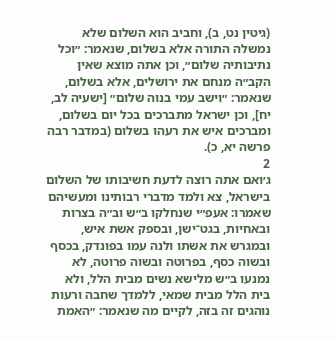(גיטין נט, ב), וחביב הוא השלום שלא נמשלה התורה אלא בשלום, שנאמר: ״וכל נתיבותיה שלום״, וכן אתה מוצא שאין הקב״ה מנחם את ירושלים, אלא בשלום, שנאמר: ״וישב עמי בנוה שלום״ [ישעיה לב, יח], וכן ישראל מתברכים בכל יום בשלום, ומברכים איש את רעהו בשלום (במדבר רבה פרשה יא, כ).
2
ג׳ואם אתה רוצה לדעת חשיבותו של השלום בישראל, צא ולמד מדברי רבותינו ומעשיהם שאמרו: אעפ״י שנחלקו ב״ש וב״ה בצרות ובאחיות, בגט־ישן, ובספק אשת איש, ובמגרש את אשתו ולנה עמו בפונדק, בכסף ובשוה כסף, בפרוטה ובשוה פרוטה, לא נמנעו ב״ש מלישא נשים מבית הלל, ולא בית הלל מבית שמאי, ללמדך שחבה ורעות נוהגים זה בזה, לקיים מה שנאמר: ״האמת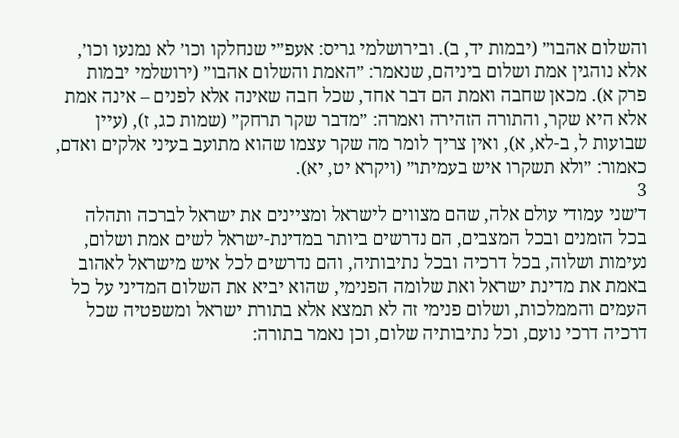והשלום אהבו״ (יבמות יד, ב). ובירושלמי גריס: אעפ״י שנחלקו וכו׳ לא נמנעו וכו׳, אלא נוהגין אמת ושלום ביניהם, שנאמר: ״האמת והשלום אהבו״ (ירושלמי יבמות פרק א). מכאן שחבה ואמת הם דבר אחד, שכל חבה שאינה אלא לפנים – אינה אמת אלא היא שקר, והתורה הזהירה ואמרה: ״מדבר שקר תרחק״ (שמות כג, ז), (עיין שבועות ל, ב-לא, א), ואין צריך לומר מה שקר עצמו שהוא מתועב בעיני אלקים ואדם, כאמור: ״ולא תשקרו איש בעמיתו״ (ויקרא יט, יא).
3
ד׳שני עמודי עולם אלה, שהם מצווים לישראל ומציינים את ישראל לברכה ותהלה בכל הזמנים ובכל המצבים, הם נדרשים ביותר במדינת-ישראל לשים אמת ושלום, נעימות ושלוה, בכל דרכיה ובכל נתיבותיה, והם נדרשים לכל איש מישראל לאהוב באמת את מדינת ישראל ואת שלומה הפנימי, שהוא יביא את השלום המדיני על כל העמים והממלכות, ושלום פנימי זה לא תמצא אלא בתורת ישראל ומשפטיה שכל דרכיה דרכי נועם, וכל נתיבותיה שלום, וכן נאמר בתורה: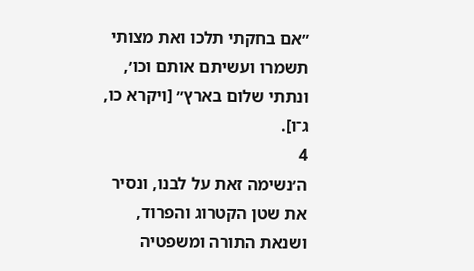״אם בחקתי תלכו ואת מצותי תשמרו ועשיתם אותם וכו׳, ונתתי שלום בארץ״ [ויקרא כו, ג־ו].
4
ה׳נשימה זאת על לבנו, ונסיר את שטן הקטרוג והפרוד, ושנאת התורה ומשפטיה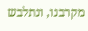מקרבנו, ונתלבש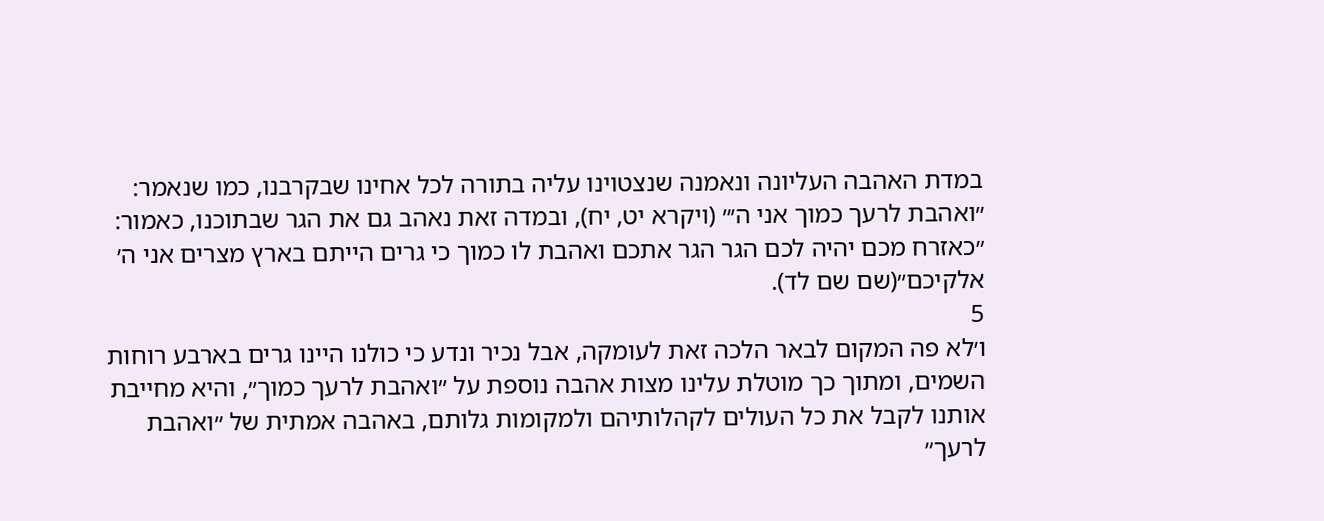במדת האהבה העליונה ונאמנה שנצטוינו עליה בתורה לכל אחינו שבקרבנו, כמו שנאמר: ״ואהבת לרעך כמוך אני ה׳״ (ויקרא יט, יח), ובמדה זאת נאהב גם את הגר שבתוכנו, כאמור: ״כאזרח מכם יהיה לכם הגר הגר אתכם ואהבת לו כמוך כי גרים הייתם בארץ מצרים אני ה׳ אלקיכם״(שם שם לד).
5
ו׳לא פה המקום לבאר הלכה זאת לעומקה, אבל נכיר ונדע כי כולנו היינו גרים בארבע רוחות השמים, ומתוך כך מוטלת עלינו מצות אהבה נוספת על ״ואהבת לרעך כמוך״, והיא מחייבת אותנו לקבל את כל העולים לקהלותיהם ולמקומות גלותם, באהבה אמתית של ״ואהבת לרעך״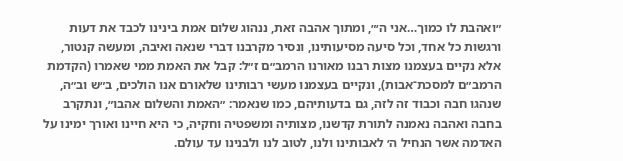״ואהבת לו כמוך…אני ה׳״, ומתוך אהבה זאת, ננהוג שלום אמת בינינו לכבד את דעות ורגשות כל אחד, וכל סיעה מסיעותינו, ונסיר מקרבנו דברי שנאה ואיבה, ומעשה קנטור, אלא נקיים בעצמנו מצות רבנו מאורנו הרמב״ם ז״ל: קבל את האמת ממי שאמרו (הקדמת הרמב״ם למסכת־אבות), ונקיים בעצמנו מעשי רבותינו שלאורם אנו הולכים, ב״ש וב״ה, שנהגו חבה וכבוד זה לזה, גם בדעותיהם, כמו שנאמר: ״האמת והשלום אהבו״, ונתקרב בחבה ואהבה נאמנה לתורת קדשנו, מצותיה ומשפטיה וחקיה, כי היא חיינו ואורך ימינו על האדמה אשר הנחיל ה׳ לאבותינו ולנו, לטוב לנו ולבנינו עד עולם.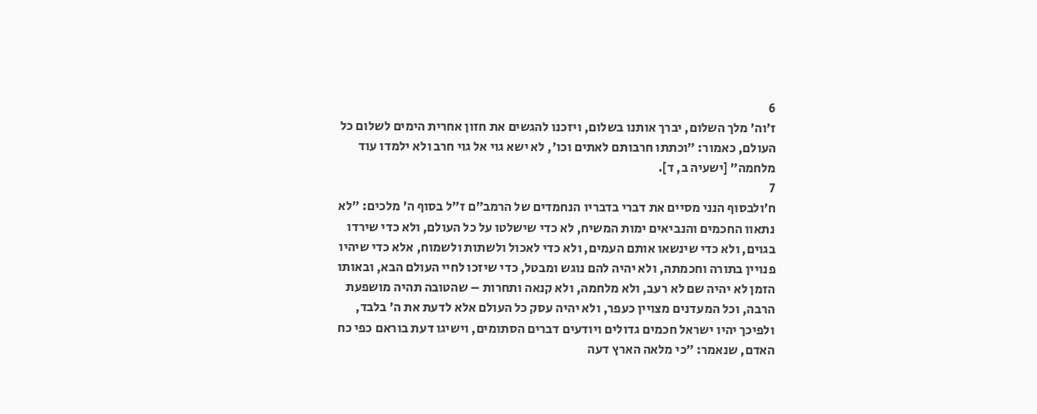6
ז׳וה׳ מלך השלום, יברך אותנו בשלום, ויזכנו להגשים את חזון אחרית הימים לשלום כל העולם, כאמור: ״וכתתו חרבותם לאתים וכו׳, לא ישא גוי אל גוי חרב ולא ילמדו עוד מלחמה״ [ישעיה ב, ד].
7
ח׳ולבסוף הנני מסיים את דברי בדבריו הנחמדים של הרמב״ם ז״ל בסוף ה׳ מלכים: ״לא נתאוו החכמים והנביאים ימות המשיח, לא כדי שישלטו על כל העולם, ולא כדי שירדו בגוים, ולא כדי שינשאו אותם העמים, ולא כדי לאכול ולשתות ולשמוח, אלא כדי שיהיו פנויין בתורה וחכמתה, ולא יהיה להם נוגש ומבטל, כדי שיזכו לחיי העולם הבא, ובאותו הזמן לא יהיה שם לא רעב, ולא מלחמה, ולא קנאה ותחרות – שהטובה תהיה מושפעת הרבה, וכל המעדנים מצויין כעפר, ולא יהיה עסק כל העולם אלא לדעת את ה׳ בלבד, ולפיכך יהיו ישראל חכמים גדולים ויודעים דברים הסתומים, וישיגו דעת בוראם כפי כח האדם, שנאמר: ״כי מלאה הארץ דעה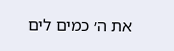את ה׳ כמים לים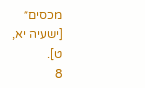מכסים״ [ישעיה יא, ט].
8